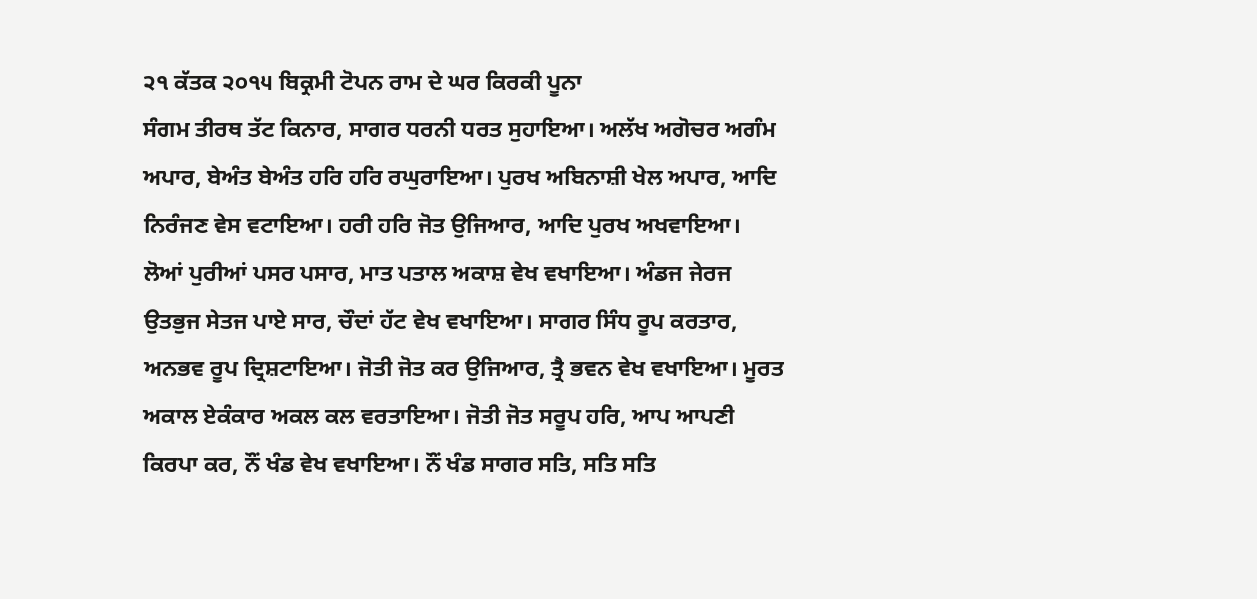੨੧ ਕੱਤਕ ੨੦੧੫ ਬਿਕ੍ਰਮੀ ਟੋਪਨ ਰਾਮ ਦੇ ਘਰ ਕਿਰਕੀ ਪੂਨਾ
ਸੰਗਮ ਤੀਰਥ ਤੱਟ ਕਿਨਾਰ, ਸਾਗਰ ਧਰਨੀ ਧਰਤ ਸੁਹਾਇਆ। ਅਲੱਖ ਅਗੋਚਰ ਅਗੰਮ ਅਪਾਰ, ਬੇਅੰਤ ਬੇਅੰਤ ਹਰਿ ਹਰਿ ਰਘੁਰਾਇਆ। ਪੁਰਖ ਅਬਿਨਾਸ਼ੀ ਖੇਲ ਅਪਾਰ, ਆਦਿ ਨਿਰੰਜਣ ਵੇਸ ਵਟਾਇਆ। ਹਰੀ ਹਰਿ ਜੋਤ ਉਜਿਆਰ, ਆਦਿ ਪੁਰਖ ਅਖਵਾਇਆ। ਲੋਆਂ ਪੁਰੀਆਂ ਪਸਰ ਪਸਾਰ, ਮਾਤ ਪਤਾਲ ਅਕਾਸ਼ ਵੇਖ ਵਖਾਇਆ। ਅੰਡਜ ਜੇਰਜ ਉਤਭੁਜ ਸੇਤਜ ਪਾਏ ਸਾਰ, ਚੌਦਾਂ ਹੱਟ ਵੇਖ ਵਖਾਇਆ। ਸਾਗਰ ਸਿੰਧ ਰੂਪ ਕਰਤਾਰ, ਅਨਭਵ ਰੂਪ ਦ੍ਰਿਸ਼ਟਾਇਆ। ਜੋਤੀ ਜੋਤ ਕਰ ਉਜਿਆਰ, ਤ੍ਰੈ ਭਵਨ ਵੇਖ ਵਖਾਇਆ। ਮੂਰਤ ਅਕਾਲ ਏਕੰਕਾਰ ਅਕਲ ਕਲ ਵਰਤਾਇਆ। ਜੋਤੀ ਜੋਤ ਸਰੂਪ ਹਰਿ, ਆਪ ਆਪਣੀ ਕਿਰਪਾ ਕਰ, ਨੌਂ ਖੰਡ ਵੇਖ ਵਖਾਇਆ। ਨੌਂ ਖੰਡ ਸਾਗਰ ਸਤਿ, ਸਤਿ ਸਤਿ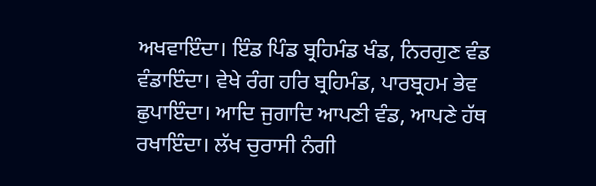ਅਖਵਾਇੰਦਾ। ਇੰਡ ਪਿੰਡ ਬ੍ਰਹਿਮੰਡ ਖੰਡ, ਨਿਰਗੁਣ ਵੰਡ ਵੰਡਾਇੰਦਾ। ਵੇਖੇ ਰੰਗ ਹਰਿ ਬ੍ਰਹਿਮੰਡ, ਪਾਰਬ੍ਰਹਮ ਭੇਵ ਛੁਪਾਇੰਦਾ। ਆਦਿ ਜੁਗਾਦਿ ਆਪਣੀ ਵੰਡ, ਆਪਣੇ ਹੱਥ ਰਖਾਇੰਦਾ। ਲੱਖ ਚੁਰਾਸੀ ਨੰਗੀ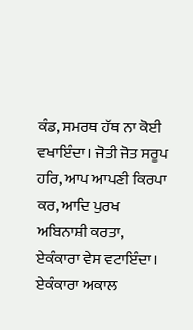ਕੰਡ, ਸਮਰਥ ਹੱਥ ਨਾ ਕੋਈ ਵਖਾਇੰਦਾ। ਜੋਤੀ ਜੋਤ ਸਰੂਪ ਹਰਿ, ਆਪ ਆਪਣੀ ਕਿਰਪਾ ਕਰ, ਆਦਿ ਪੁਰਖ ਅਬਿਨਾਸ਼ੀ ਕਰਤਾ, ਏਕੰਕਾਰਾ ਵੇਸ ਵਟਾਇੰਦਾ। ਏਕੰਕਾਰਾ ਅਕਾਲ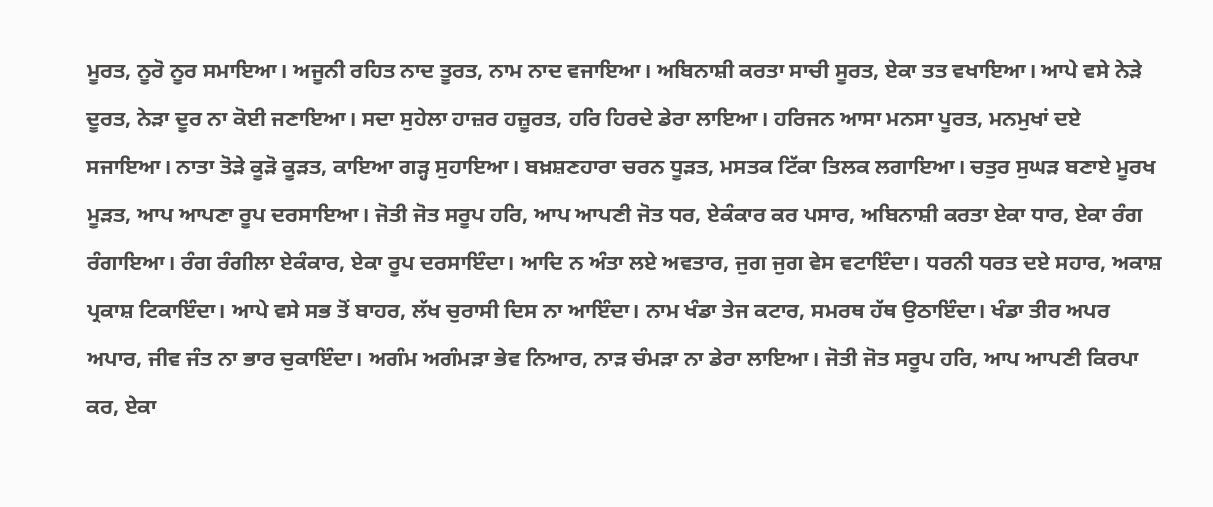ਮੂਰਤ, ਨੂਰੋ ਨੂਰ ਸਮਾਇਆ। ਅਜੂਨੀ ਰਹਿਤ ਨਾਦ ਤੂਰਤ, ਨਾਮ ਨਾਦ ਵਜਾਇਆ। ਅਬਿਨਾਸ਼ੀ ਕਰਤਾ ਸਾਚੀ ਸੂਰਤ, ਏਕਾ ਤਤ ਵਖਾਇਆ। ਆਪੇ ਵਸੇ ਨੇੜੇ ਦੂਰਤ, ਨੇੜਾ ਦੂਰ ਨਾ ਕੋਈ ਜਣਾਇਆ। ਸਦਾ ਸੁਹੇਲਾ ਹਾਜ਼ਰ ਹਜ਼ੂਰਤ, ਹਰਿ ਹਿਰਦੇ ਡੇਰਾ ਲਾਇਆ। ਹਰਿਜਨ ਆਸਾ ਮਨਸਾ ਪੂਰਤ, ਮਨਮੁਖਾਂ ਦਏ ਸਜਾਇਆ। ਨਾਤਾ ਤੋੜੇ ਕੂੜੋ ਕੂੜਤ, ਕਾਇਆ ਗੜ੍ਹ ਸੁਹਾਇਆ। ਬਖ਼ਸ਼ਣਹਾਰਾ ਚਰਨ ਧੂੜਤ, ਮਸਤਕ ਟਿੱਕਾ ਤਿਲਕ ਲਗਾਇਆ। ਚਤੁਰ ਸੁਘੜ ਬਣਾਏ ਮੂਰਖ ਮੂੜਤ, ਆਪ ਆਪਣਾ ਰੂਪ ਦਰਸਾਇਆ। ਜੋਤੀ ਜੋਤ ਸਰੂਪ ਹਰਿ, ਆਪ ਆਪਣੀ ਜੋਤ ਧਰ, ਏਕੰਕਾਰ ਕਰ ਪਸਾਰ, ਅਬਿਨਾਸ਼ੀ ਕਰਤਾ ਏਕਾ ਧਾਰ, ਏਕਾ ਰੰਗ ਰੰਗਾਇਆ। ਰੰਗ ਰੰਗੀਲਾ ਏਕੰਕਾਰ, ਏਕਾ ਰੂਪ ਦਰਸਾਇੰਦਾ। ਆਦਿ ਨ ਅੰਤਾ ਲਏ ਅਵਤਾਰ, ਜੁਗ ਜੁਗ ਵੇਸ ਵਟਾਇੰਦਾ। ਧਰਨੀ ਧਰਤ ਦਏ ਸਹਾਰ, ਅਕਾਸ਼ ਪ੍ਰਕਾਸ਼ ਟਿਕਾਇੰਦਾ। ਆਪੇ ਵਸੇ ਸਭ ਤੋਂ ਬਾਹਰ, ਲੱਖ ਚੁਰਾਸੀ ਦਿਸ ਨਾ ਆਇੰਦਾ। ਨਾਮ ਖੰਡਾ ਤੇਜ ਕਟਾਰ, ਸਮਰਥ ਹੱਥ ਉਠਾਇੰਦਾ। ਖੰਡਾ ਤੀਰ ਅਪਰ ਅਪਾਰ, ਜੀਵ ਜੰਤ ਨਾ ਭਾਰ ਚੁਕਾਇੰਦਾ। ਅਗੰਮ ਅਗੰਮੜਾ ਭੇਵ ਨਿਆਰ, ਨਾੜ ਚੰਮੜਾ ਨਾ ਡੇਰਾ ਲਾਇਆ। ਜੋਤੀ ਜੋਤ ਸਰੂਪ ਹਰਿ, ਆਪ ਆਪਣੀ ਕਿਰਪਾ ਕਰ, ਏਕਾ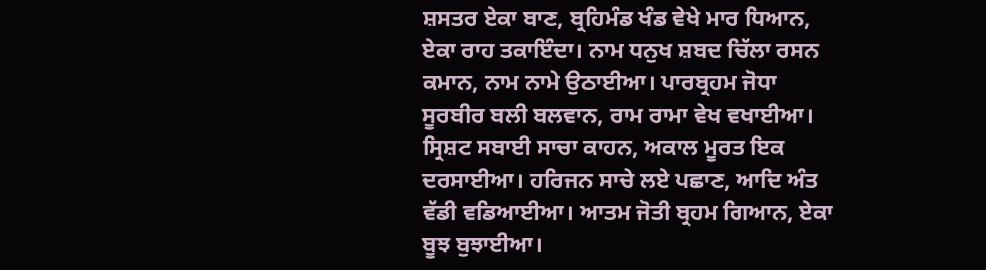ਸ਼ਸਤਰ ਏਕਾ ਬਾਣ, ਬ੍ਰਹਿਮੰਡ ਖੰਡ ਵੇਖੇ ਮਾਰ ਧਿਆਨ, ਏਕਾ ਰਾਹ ਤਕਾਇੰਦਾ। ਨਾਮ ਧਨੁਖ ਸ਼ਬਦ ਚਿੱਲਾ ਰਸਨ ਕਮਾਨ, ਨਾਮ ਨਾਮੇ ਉਠਾਈਆ। ਪਾਰਬ੍ਰਹਮ ਜੋਧਾ ਸੂਰਬੀਰ ਬਲੀ ਬਲਵਾਨ, ਰਾਮ ਰਾਮਾ ਵੇਖ ਵਖਾਈਆ। ਸ੍ਰਿਸ਼ਟ ਸਬਾਈ ਸਾਚਾ ਕਾਹਨ, ਅਕਾਲ ਮੂਰਤ ਇਕ ਦਰਸਾਈਆ। ਹਰਿਜਨ ਸਾਚੇ ਲਏ ਪਛਾਣ, ਆਦਿ ਅੰਤ ਵੱਡੀ ਵਡਿਆਈਆ। ਆਤਮ ਜੋਤੀ ਬ੍ਰਹਮ ਗਿਆਨ, ਏਕਾ ਬੂਝ ਬੁਝਾਈਆ।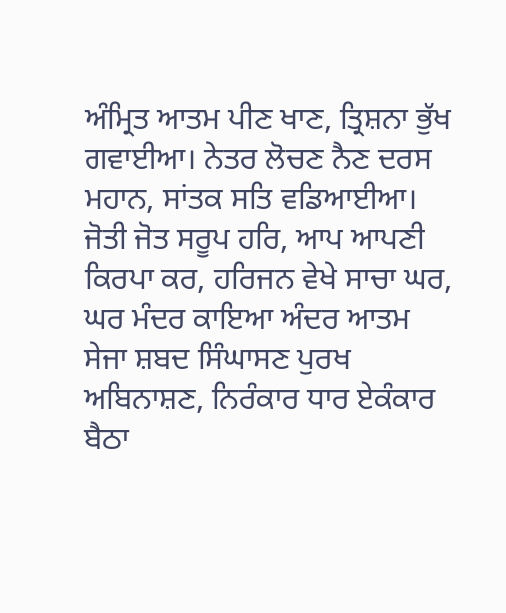ਅੰਮ੍ਰਿਤ ਆਤਮ ਪੀਣ ਖਾਣ, ਤ੍ਰਿਸ਼ਨਾ ਭੁੱਖ ਗਵਾਈਆ। ਨੇਤਰ ਲੋਚਣ ਨੈਣ ਦਰਸ ਮਹਾਨ, ਸਾਂਤਕ ਸਤਿ ਵਡਿਆਈਆ। ਜੋਤੀ ਜੋਤ ਸਰੂਪ ਹਰਿ, ਆਪ ਆਪਣੀ ਕਿਰਪਾ ਕਰ, ਹਰਿਜਨ ਵੇਖੇ ਸਾਚਾ ਘਰ, ਘਰ ਮੰਦਰ ਕਾਇਆ ਅੰਦਰ ਆਤਮ ਸੇਜਾ ਸ਼ਬਦ ਸਿੰਘਾਸਣ ਪੁਰਖ ਅਬਿਨਾਸ਼ਣ, ਨਿਰੰਕਾਰ ਧਾਰ ਏਕੰਕਾਰ ਬੈਠਾ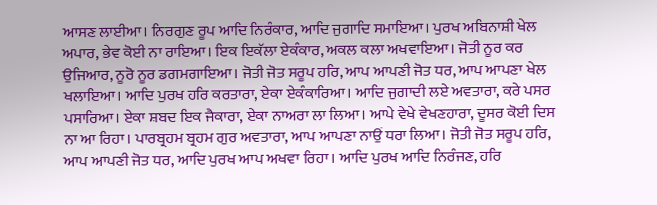ਆਸਣ ਲਾਈਆ। ਨਿਰਗੁਣ ਰੂਪ ਆਦਿ ਨਿਰੰਕਾਰ, ਆਦਿ ਜੁਗਾਦਿ ਸਮਾਇਆ। ਪੁਰਖ ਅਬਿਨਾਸ਼ੀ ਖੇਲ ਅਪਾਰ, ਭੇਵ ਕੋਈ ਨਾ ਰਾਇਆ। ਇਕ ਇਕੱਲਾ ਏਕੰਕਾਰ, ਅਕਲ ਕਲਾ ਅਖਵਾਇਆ। ਜੋਤੀ ਨੂਰ ਕਰ ਉਜਿਆਰ, ਨੂਰੋ ਨੂਰ ਡਗਮਗਾਇਆ। ਜੋਤੀ ਜੋਤ ਸਰੂਪ ਹਰਿ, ਆਪ ਆਪਣੀ ਜੋਤ ਧਰ, ਆਪ ਆਪਣਾ ਖੇਲ ਖਲਾਇਆ। ਆਦਿ ਪੁਰਖ ਹਰਿ ਕਰਤਾਰਾ, ਏਕਾ ਏਕੰਕਾਰਿਆ। ਆਦਿ ਜੁਗਾਦੀ ਲਏ ਅਵਤਾਰਾ, ਕਰੇ ਪਸਰ ਪਸਾਰਿਆ। ਏਕਾ ਸ਼ਬਦ ਇਕ ਜੈਕਾਰਾ, ਏਕਾ ਨਾਅਰਾ ਲਾ ਲਿਆ। ਆਪੇ ਵੇਖੇ ਵੇਖਣਹਾਰਾ, ਦੂਸਰ ਕੋਈ ਦਿਸ ਨਾ ਆ ਰਿਹਾ। ਪਾਰਬ੍ਰਹਮ ਬ੍ਰਹਮ ਗੁਰ ਅਵਤਾਰਾ, ਆਪ ਆਪਣਾ ਨਾਉਂ ਧਰਾ ਲਿਆ। ਜੋਤੀ ਜੋਤ ਸਰੂਪ ਹਰਿ, ਆਪ ਆਪਣੀ ਜੋਤ ਧਰ, ਆਦਿ ਪੁਰਖ ਆਪ ਅਖਵਾ ਰਿਹਾ। ਆਦਿ ਪੁਰਖ ਆਦਿ ਨਿਰੰਜਣ, ਹਰਿ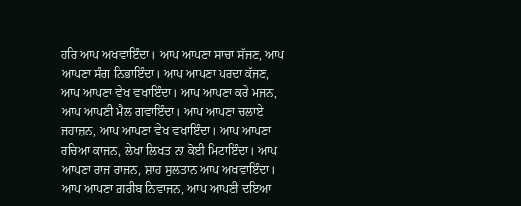ਹਰਿ ਆਪ ਅਖਵਾਇੰਦਾ। ਆਪ ਆਪਣਾ ਸਾਚਾ ਸੱਜਣ, ਆਪ ਆਪਣਾ ਸੰਗ ਨਿਭਾਇੰਦਾ। ਆਪ ਆਪਣਾ ਪਰਦਾ ਕੱਜਣ, ਆਪ ਆਪਣਾ ਵੇਖ ਵਖਾਇੰਦਾ। ਆਪ ਆਪਣਾ ਕਰੇ ਮਜਨ, ਆਪ ਆਪਣੀ ਮੈਲ ਗਵਾਇੰਦਾ। ਆਪ ਆਪਣਾ ਚਲਾਏ ਜਹਾਜ਼ਨ, ਆਪ ਆਪਣਾ ਵੇਖ ਵਖਾਇੰਦਾ। ਆਪ ਆਪਣਾ ਰਚਿਆ ਕਾਜਨ, ਲੇਖਾ ਲਿਖਤ ਨਾ ਕੋਈ ਮਿਟਾਇੰਦਾ। ਆਪ ਆਪਣਾ ਰਾਜ ਰਾਜਨ, ਸ਼ਾਹ ਸੁਲਤਾਨ ਆਪ ਅਖਵਾਇੰਦਾ। ਆਪ ਆਪਣਾ ਗ਼ਰੀਬ ਨਿਵਾਜਨ, ਆਪ ਆਪਣੀ ਦਇਆ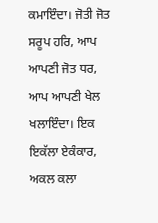ਕਮਾਇੰਦਾ। ਜੋਤੀ ਜੋਤ ਸਰੂਪ ਹਰਿ, ਆਪ ਆਪਣੀ ਜੋਤ ਧਰ, ਆਪ ਆਪਣੀ ਖੇਲ ਖਲਾਇੰਦਾ। ਇਕ ਇਕੱਲਾ ਏਕੰਕਾਰ, ਅਕਲ ਕਲਾ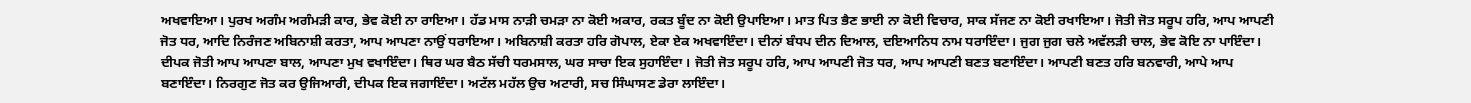ਅਖਵਾਇਆ। ਪੁਰਖ ਅਗੰਮ ਅਗੰਮੜੀ ਕਾਰ, ਭੇਵ ਕੋਈ ਨਾ ਰਾਇਆ। ਹੱਡ ਮਾਸ ਨਾੜੀ ਚਮੜਾ ਨਾ ਕੋਈ ਅਕਾਰ, ਰਕਤ ਬੂੰਦ ਨਾ ਕੋਈ ਉਪਾਇਆ। ਮਾਤ ਪਿਤ ਭੈਣ ਭਾਈ ਨਾ ਕੋਈ ਵਿਚਾਰ, ਸਾਕ ਸੱਜਣ ਨਾ ਕੋਈ ਰਖਾਇਆ। ਜੋਤੀ ਜੋਤ ਸਰੂਪ ਹਰਿ, ਆਪ ਆਪਣੀ ਜੋਤ ਧਰ, ਆਦਿ ਨਿਰੰਜਣ ਅਬਿਨਾਸ਼ੀ ਕਰਤਾ, ਆਪ ਆਪਣਾ ਨਾਉਂ ਧਰਾਇਆ। ਅਬਿਨਾਸ਼ੀ ਕਰਤਾ ਹਰਿ ਗੋਪਾਲ, ਏਕਾ ਏਕ ਅਖਵਾਇੰਦਾ। ਦੀਨਾਂ ਬੰਧਪ ਦੀਨ ਦਿਆਲ, ਦਇਆਨਿਧ ਨਾਮ ਧਰਾਇੰਦਾ। ਜੁਗ ਜੁਗ ਚਲੇ ਅਵੱਲੜੀ ਚਾਲ, ਭੇਵ ਕੋਇ ਨਾ ਪਾਇੰਦਾ। ਦੀਪਕ ਜੋਤੀ ਆਪ ਆਪਣਾ ਬਾਲ, ਆਪਣਾ ਮੁਖ ਵਖਾਇੰਦਾ। ਥਿਰ ਘਰ ਬੈਠ ਸੱਚੀ ਧਰਮਸਾਲ, ਘਰ ਸਾਚਾ ਇਕ ਸੁਹਾਇੰਦਾ । ਜੋਤੀ ਜੋਤ ਸਰੂਪ ਹਰਿ, ਆਪ ਆਪਣੀ ਜੋਤ ਧਰ, ਆਪ ਆਪਣੀ ਬਣਤ ਬਣਾਇੰਦਾ। ਆਪਣੀ ਬਣਤ ਹਰਿ ਬਨਵਾਰੀ, ਆਪੇ ਆਪ ਬਣਾਇੰਦਾ। ਨਿਰਗੁਣ ਜੋਤ ਕਰ ਉਜਿਆਰੀ, ਦੀਪਕ ਇਕ ਜਗਾਇੰਦਾ। ਅਟੱਲ ਮਹੱਲ ਉਚ ਅਟਾਰੀ, ਸਚ ਸਿੰਘਾਸਣ ਡੇਰਾ ਲਾਇੰਦਾ।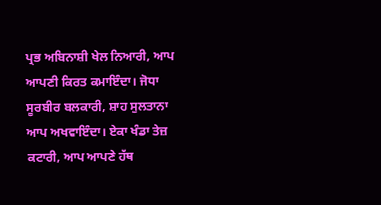ਪ੍ਰਭ ਅਬਿਨਾਸ਼ੀ ਖੇਲ ਨਿਆਰੀ, ਆਪ ਆਪਣੀ ਕਿਰਤ ਕਮਾਇੰਦਾ। ਜੋਧਾ ਸੂਰਬੀਰ ਬਲਕਾਰੀ, ਸ਼ਾਹ ਸੁਲਤਾਨਾ ਆਪ ਅਖਵਾਇੰਦਾ। ਏਕਾ ਖੰਡਾ ਤੇਜ਼ ਕਟਾਰੀ, ਆਪ ਆਪਣੇ ਹੱਥ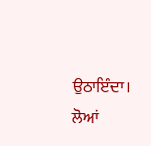ਉਠਾਇੰਦਾ। ਲੋਆਂ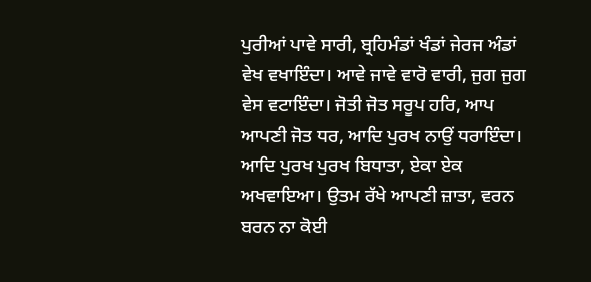ਪੁਰੀਆਂ ਪਾਵੇ ਸਾਰੀ, ਬ੍ਰਹਿਮੰਡਾਂ ਖੰਡਾਂ ਜੇਰਜ ਅੰਡਾਂ ਵੇਖ ਵਖਾਇੰਦਾ। ਆਵੇ ਜਾਵੇ ਵਾਰੋ ਵਾਰੀ, ਜੁਗ ਜੁਗ ਵੇਸ ਵਟਾਇੰਦਾ। ਜੋਤੀ ਜੋਤ ਸਰੂਪ ਹਰਿ, ਆਪ ਆਪਣੀ ਜੋਤ ਧਰ, ਆਦਿ ਪੁਰਖ ਨਾਉਂ ਧਰਾਇੰਦਾ। ਆਦਿ ਪੁਰਖ ਪੁਰਖ ਬਿਧਾਤਾ, ਏਕਾ ਏਕ ਅਖਵਾਇਆ। ਉਤਮ ਰੱਖੇ ਆਪਣੀ ਜ਼ਾਤਾ, ਵਰਨ ਬਰਨ ਨਾ ਕੋਈ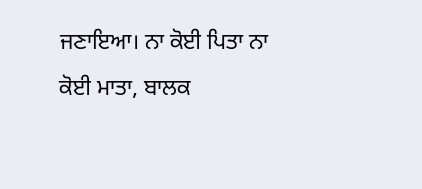ਜਣਾਇਆ। ਨਾ ਕੋਈ ਪਿਤਾ ਨਾ ਕੋਈ ਮਾਤਾ, ਬਾਲਕ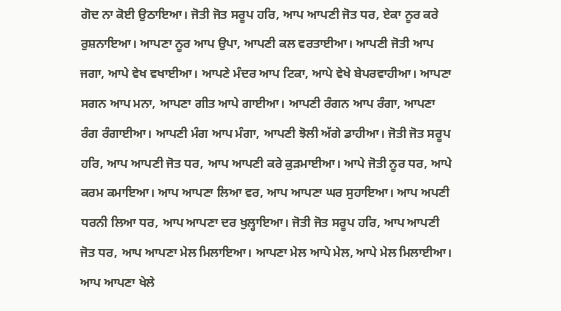ਗੋਦ ਨਾ ਕੋਈ ਉਠਾਇਆ। ਜੋਤੀ ਜੋਤ ਸਰੂਪ ਹਰਿ, ਆਪ ਆਪਣੀ ਜੋਤ ਧਰ, ਏਕਾ ਨੂਰ ਕਰੇ ਰੁਸ਼ਨਾਇਆ। ਆਪਣਾ ਨੂਰ ਆਪ ਉਪਾ, ਆਪਣੀ ਕਲ ਵਰਤਾਈਆ। ਆਪਣੀ ਜੋਤੀ ਆਪ ਜਗਾ, ਆਪੇ ਵੇਖ ਵਖਾਈਆ। ਆਪਣੇ ਮੰਦਰ ਆਪ ਟਿਕਾ, ਆਪੇ ਵੇਖੇ ਬੇਪਰਵਾਹੀਆ। ਆਪਣਾ ਸਗਨ ਆਪ ਮਨਾ, ਆਪਣਾ ਗੀਤ ਆਪੇ ਗਾਈਆ। ਆਪਣੀ ਰੰਗਨ ਆਪ ਰੰਗਾ, ਆਪਣਾ ਰੰਗ ਰੰਗਾਈਆ। ਆਪਣੀ ਮੰਗ ਆਪ ਮੰਗਾ, ਆਪਣੀ ਝੋਲੀ ਅੱਗੇ ਡਾਹੀਆ। ਜੋਤੀ ਜੋਤ ਸਰੂਪ ਹਰਿ, ਆਪ ਆਪਣੀ ਜੋਤ ਧਰ, ਆਪ ਆਪਣੀ ਕਰੇ ਕੁੜਮਾਈਆ। ਆਪੇ ਜੋਤੀ ਨੂਰ ਧਰ, ਆਪੇ ਕਰਮ ਕਮਾਇਆ। ਆਪ ਆਪਣਾ ਲਿਆ ਵਰ, ਆਪ ਆਪਣਾ ਘਰ ਸੁਹਾਇਆ। ਆਪ ਅਪਣੀ ਧਰਨੀ ਲਿਆ ਧਰ, ਆਪ ਆਪਣਾ ਦਰ ਖੁਲ੍ਹਾਇਆ। ਜੋਤੀ ਜੋਤ ਸਰੂਪ ਹਰਿ, ਆਪ ਆਪਣੀ ਜੋਤ ਧਰ, ਆਪ ਆਪਣਾ ਮੇਲ ਮਿਲਾਇਆ। ਆਪਣਾ ਮੇਲ ਆਪੇ ਮੇਲ, ਆਪੇ ਮੇਲ ਮਿਲਾਈਆ। ਆਪ ਆਪਣਾ ਖੇਲੇ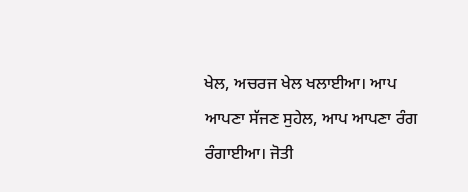ਖੇਲ, ਅਚਰਜ ਖੇਲ ਖਲਾਈਆ। ਆਪ ਆਪਣਾ ਸੱਜਣ ਸੁਹੇਲ, ਆਪ ਆਪਣਾ ਰੰਗ ਰੰਗਾਈਆ। ਜੋਤੀ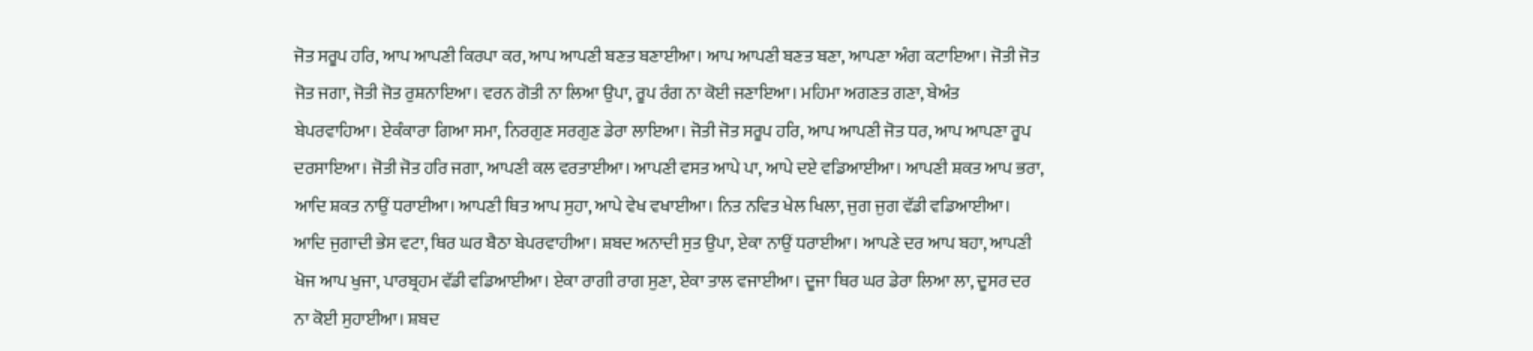ਜੋਤ ਸਰੂਪ ਹਰਿ, ਆਪ ਆਪਣੀ ਕਿਰਪਾ ਕਰ, ਆਪ ਆਪਣੀ ਬਣਤ ਬਣਾਈਆ। ਆਪ ਆਪਣੀ ਬਣਤ ਬਣਾ, ਆਪਣਾ ਅੰਗ ਕਟਾਇਆ। ਜੋਤੀ ਜੋਤ ਜੋਤ ਜਗਾ, ਜੋਤੀ ਜੋਤ ਰੁਸ਼ਨਾਇਆ। ਵਰਨ ਗੋਤੀ ਨਾ ਲਿਆ ਉਪਾ, ਰੂਪ ਰੰਗ ਨਾ ਕੋਈ ਜਣਾਇਆ। ਮਹਿਮਾ ਅਗਣਤ ਗਣਾ, ਬੇਅੰਤ ਬੇਪਰਵਾਹਿਆ। ਏਕੰਕਾਰਾ ਗਿਆ ਸਮਾ, ਨਿਰਗੁਣ ਸਰਗੁਣ ਡੇਰਾ ਲਾਇਆ। ਜੋਤੀ ਜੋਤ ਸਰੂਪ ਹਰਿ, ਆਪ ਆਪਣੀ ਜੋਤ ਧਰ, ਆਪ ਆਪਣਾ ਰੂਪ ਦਰਸਾਇਆ। ਜੋਤੀ ਜੋਤ ਹਰਿ ਜਗਾ, ਆਪਣੀ ਕਲ ਵਰਤਾਈਆ। ਆਪਣੀ ਵਸਤ ਆਪੇ ਪਾ, ਆਪੇ ਦਏ ਵਡਿਆਈਆ। ਆਪਣੀ ਸ਼ਕਤ ਆਪ ਭਰਾ, ਆਦਿ ਸ਼ਕਤ ਨਾਉਂ ਧਰਾਈਆ। ਆਪਣੀ ਥਿਤ ਆਪ ਸੁਹਾ, ਆਪੇ ਵੇਖ ਵਖਾਈਆ। ਨਿਤ ਨਵਿਤ ਖੇਲ ਖਿਲਾ, ਜੁਗ ਜੁਗ ਵੱਡੀ ਵਡਿਆਈਆ। ਆਦਿ ਜੁਗਾਦੀ ਭੇਸ ਵਟਾ, ਥਿਰ ਘਰ ਬੈਠਾ ਬੇਪਰਵਾਹੀਆ। ਸ਼ਬਦ ਅਨਾਦੀ ਸੁਤ ਉਪਾ, ਏਕਾ ਨਾਉਂ ਧਰਾਈਆ। ਆਪਣੇ ਦਰ ਆਪ ਬਹਾ, ਆਪਣੀ ਖੋਜ ਆਪ ਖੁਜਾ, ਪਾਰਬ੍ਰਹਮ ਵੱਡੀ ਵਡਿਆਈਆ। ਏਕਾ ਰਾਗੀ ਰਾਗ ਸੁਣਾ, ਏਕਾ ਤਾਲ ਵਜਾਈਆ। ਦੂਜਾ ਥਿਰ ਘਰ ਡੇਰਾ ਲਿਆ ਲਾ, ਦੂਸਰ ਦਰ ਨਾ ਕੋਈ ਸੁਹਾਈਆ। ਸ਼ਬਦ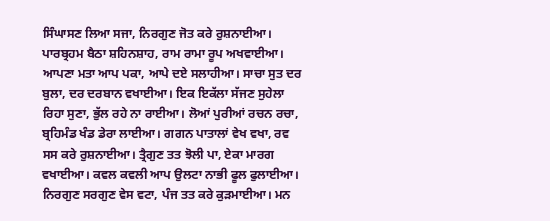ਸਿੰਘਾਸਣ ਲਿਆ ਸਜਾ, ਨਿਰਗੁਣ ਜੋਤ ਕਰੇ ਰੁਸ਼ਨਾਈਆ। ਪਾਰਬ੍ਰਹਮ ਬੈਠਾ ਸ਼ਹਿਨਸ਼ਾਹ, ਰਾਮ ਰਾਮਾ ਰੂਪ ਅਖਵਾਈਆ। ਆਪਣਾ ਮਤਾ ਆਪ ਪਕਾ, ਆਪੇ ਦਏ ਸਲਾਹੀਆ। ਸਾਚਾ ਸੁਤ ਦਰ ਬੁਲਾ, ਦਰ ਦਰਬਾਨ ਵਖਾਈਆ। ਇਕ ਇਕੱਲਾ ਸੱਜਣ ਸੁਹੇਲਾ ਰਿਹਾ ਸੁਣਾ, ਭੁੱਲ ਰਹੇ ਨਾ ਰਾਈਆ। ਲੋਆਂ ਪੁਰੀਆਂ ਰਚਨ ਰਚਾ, ਬ੍ਰਹਿਮੰਡ ਖੰਡ ਡੇਰਾ ਲਾਈਆ। ਗਗਨ ਪਾਤਾਲਾਂ ਵੇਖ ਵਖਾ, ਰਵ ਸਸ ਕਰੇ ਰੁਸ਼ਨਾਈਆ। ਤ੍ਰੈਗੁਣ ਤਤ ਝੋਲੀ ਪਾ, ਏਕਾ ਮਾਰਗ ਵਖਾਈਆ। ਕਵਲ ਕਵਲੀ ਆਪ ਉਲਟਾ ਨਾਭੀ ਫੂਲ ਫੁਲਾਈਆ। ਨਿਰਗੁਣ ਸਰਗੁਣ ਵੇਸ ਵਟਾ, ਪੰਜ ਤਤ ਕਰੇ ਕੁੜਮਾਈਆ। ਮਨ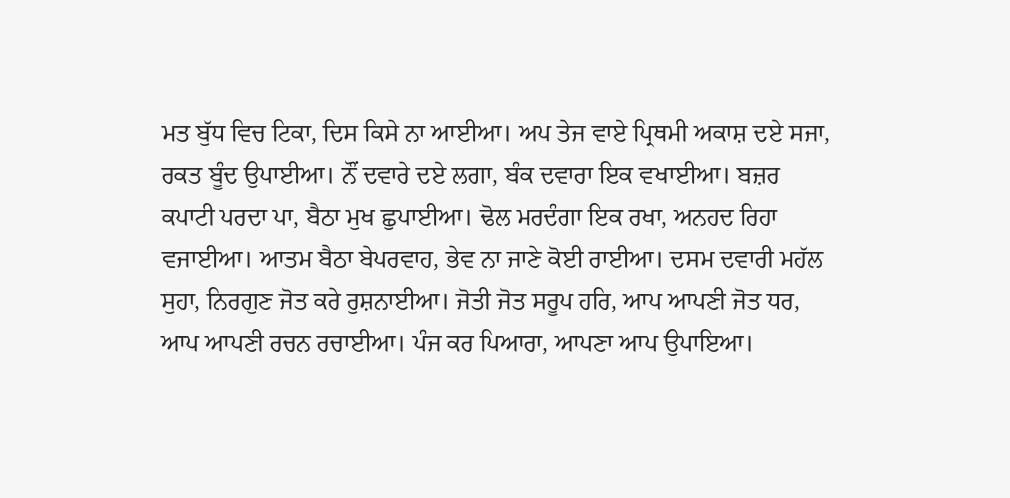ਮਤ ਬੁੱਧ ਵਿਚ ਟਿਕਾ, ਦਿਸ ਕਿਸੇ ਨਾ ਆਈਆ। ਅਪ ਤੇਜ ਵਾਏ ਪ੍ਰਿਥਮੀ ਅਕਾਸ਼ ਦਏ ਸਜਾ, ਰਕਤ ਬੂੰਦ ਉਪਾਈਆ। ਨੌਂ ਦਵਾਰੇ ਦਏ ਲਗਾ, ਬੰਕ ਦਵਾਰਾ ਇਕ ਵਖਾਈਆ। ਬਜ਼ਰ ਕਪਾਟੀ ਪਰਦਾ ਪਾ, ਬੈਠਾ ਮੁਖ ਛੁਪਾਈਆ। ਢੋਲ ਮਰਦੰਗਾ ਇਕ ਰਖਾ, ਅਨਹਦ ਰਿਹਾ ਵਜਾਈਆ। ਆਤਮ ਬੈਠਾ ਬੇਪਰਵਾਹ, ਭੇਵ ਨਾ ਜਾਣੇ ਕੋਈ ਰਾਈਆ। ਦਸਮ ਦਵਾਰੀ ਮਹੱਲ ਸੁਹਾ, ਨਿਰਗੁਣ ਜੋਤ ਕਰੇ ਰੁਸ਼ਨਾਈਆ। ਜੋਤੀ ਜੋਤ ਸਰੂਪ ਹਰਿ, ਆਪ ਆਪਣੀ ਜੋਤ ਧਰ, ਆਪ ਆਪਣੀ ਰਚਨ ਰਚਾਈਆ। ਪੰਜ ਕਰ ਪਿਆਰਾ, ਆਪਣਾ ਆਪ ਉਪਾਇਆ।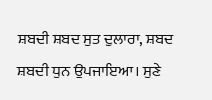ਸ਼ਬਦੀ ਸ਼ਬਦ ਸੁਤ ਦੁਲਾਰਾ, ਸ਼ਬਦ ਸ਼ਬਦੀ ਧੁਨ ਉਪਜਾਇਆ। ਸੁਣੇ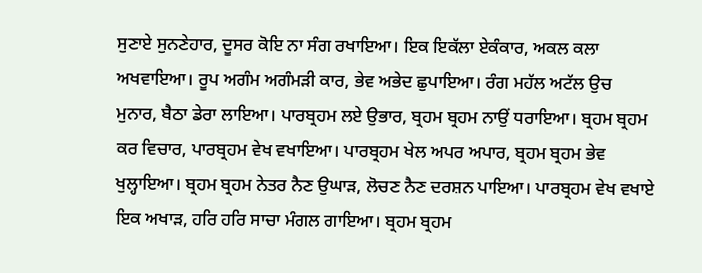ਸੁਣਾਏ ਸੁਨਣੇਹਾਰ, ਦੂਸਰ ਕੋਇ ਨਾ ਸੰਗ ਰਖਾਇਆ। ਇਕ ਇਕੱਲਾ ਏਕੰਕਾਰ, ਅਕਲ ਕਲਾ ਅਖਵਾਇਆ। ਰੂਪ ਅਗੰਮ ਅਗੰਮੜੀ ਕਾਰ, ਭੇਵ ਅਭੇਦ ਛੁਪਾਇਆ। ਰੰਗ ਮਹੱਲ ਅਟੱਲ ਉਚ ਮੁਨਾਰ, ਬੈਠਾ ਡੇਰਾ ਲਾਇਆ। ਪਾਰਬ੍ਰਹਮ ਲਏ ਉਭਾਰ, ਬ੍ਰਹਮ ਬ੍ਰਹਮ ਨਾਉਂ ਧਰਾਇਆ। ਬ੍ਰਹਮ ਬ੍ਰਹਮ ਕਰ ਵਿਚਾਰ, ਪਾਰਬ੍ਰਹਮ ਵੇਖ ਵਖਾਇਆ। ਪਾਰਬ੍ਰਹਮ ਖੇਲ ਅਪਰ ਅਪਾਰ, ਬ੍ਰਹਮ ਬ੍ਰਹਮ ਭੇਵ ਖੁਲ੍ਹਾਇਆ। ਬ੍ਰਹਮ ਬ੍ਰਹਮ ਨੇਤਰ ਨੈਣ ਉਘਾੜ, ਲੋਚਣ ਨੈਣ ਦਰਸ਼ਨ ਪਾਇਆ। ਪਾਰਬ੍ਰਹਮ ਵੇਖ ਵਖਾਏ ਇਕ ਅਖਾੜ, ਹਰਿ ਹਰਿ ਸਾਚਾ ਮੰਗਲ ਗਾਇਆ। ਬ੍ਰਹਮ ਬ੍ਰਹਮ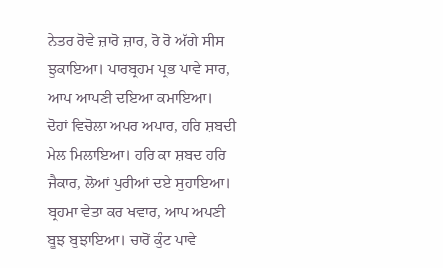ਨੇਤਰ ਰੋਵੇ ਜ਼ਾਰੋ ਜ਼ਾਰ, ਰੋ ਰੋ ਅੱਗੇ ਸੀਸ ਝੁਕਾਇਆ। ਪਾਰਬ੍ਰਹਮ ਪ੍ਰਭ ਪਾਵੇ ਸਾਰ, ਆਪ ਆਪਣੀ ਦਇਆ ਕਮਾਇਆ। ਦੋਹਾਂ ਵਿਚੋਲਾ ਅਪਰ ਅਪਾਰ, ਹਰਿ ਸ਼ਬਦੀ ਮੇਲ ਮਿਲਾਇਆ। ਹਰਿ ਕਾ ਸ਼ਬਦ ਹਰਿ ਜੈਕਾਰ, ਲੋਆਂ ਪੁਰੀਆਂ ਦਏ ਸੁਹਾਇਆ। ਬ੍ਰਹਮਾ ਵੇਤਾ ਕਰ ਖਵਾਰ, ਆਪ ਅਪਣੀ ਬੂਝ ਬੁਝਾਇਆ। ਚਾਰੋਂ ਕੁੰਟ ਪਾਵੇ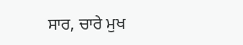ਸਾਰ, ਚਾਰੇ ਮੁਖ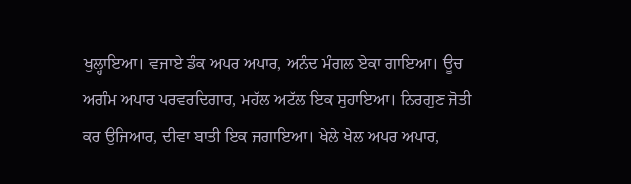ਖੁਲ੍ਹਾਇਆ। ਵਜਾਏ ਡੰਕ ਅਪਰ ਅਪਾਰ, ਅਨੰਦ ਮੰਗਲ ਏਕਾ ਗਾਇਆ। ਊਚ ਅਗੰਮ ਅਪਾਰ ਪਰਵਰਦਿਗਾਰ, ਮਹੱਲ ਅਟੱਲ ਇਕ ਸੁਹਾਇਆ। ਨਿਰਗੁਣ ਜੋਤੀ ਕਰ ਉਜਿਆਰ, ਦੀਵਾ ਬਾਤੀ ਇਕ ਜਗਾਇਆ। ਖੇਲੇ ਖੇਲ ਅਪਰ ਅਪਾਰ,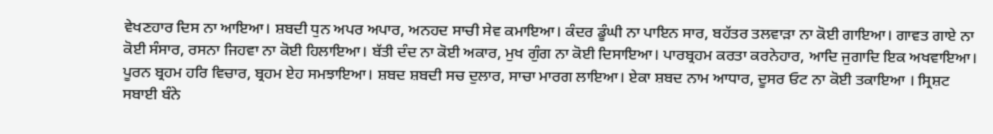ਵੇਖਣਹਾਰ ਦਿਸ ਨਾ ਆਇਆ। ਸ਼ਬਦੀ ਧੁਨ ਅਪਰ ਅਪਾਰ, ਅਨਹਦ ਸਾਚੀ ਸੇਵ ਕਮਾਇਆ। ਕੰਦਰ ਡੂੰਘੀ ਨਾ ਪਾਇਨ ਸਾਰ, ਬਹੱਤਰ ਤਲਵਾੜਾ ਨਾ ਕੋਈ ਗਾਇਆ। ਗਾਵਤ ਗਾਏ ਨਾ ਕੋਈ ਸੰਸਾਰ, ਰਸਨਾ ਜਿਹਵਾ ਨਾ ਕੋਈ ਹਿਲਾਇਆ। ਬੱਤੀ ਦੰਦ ਨਾ ਕੋਈ ਅਕਾਰ, ਮੁਖ ਗੁੰਗ ਨਾ ਕੋਈ ਦਿਸਾਇਆ। ਪਾਰਬ੍ਰਹਮ ਕਰਤਾ ਕਰਨੇਹਾਰ, ਆਦਿ ਜੁਗਾਦਿ ਇਕ ਅਖਵਾਇਆ। ਪੂਰਨ ਬ੍ਰਹਮ ਹਰਿ ਵਿਚਾਰ, ਬ੍ਰਹਮ ਏਹ ਸਮਝਾਇਆ। ਸ਼ਬਦ ਸ਼ਬਦੀ ਸਚ ਦੁਲਾਰ, ਸਾਚਾ ਮਾਰਗ ਲਾਇਆ। ਏਕਾ ਸ਼ਬਦ ਨਾਮ ਆਧਾਰ, ਦੂਸਰ ਓਟ ਨਾ ਕੋਈ ਤਕਾਇਆ । ਸ੍ਰਿਸ਼ਟ ਸਬਾਈ ਬੰਨੇ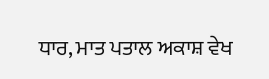ਧਾਰ, ਮਾਤ ਪਤਾਲ ਅਕਾਸ਼ ਵੇਖ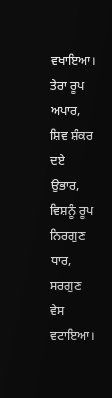ਵਖਾਇਆ। ਤੇਰਾ ਰੂਪ ਅਪਾਰ, ਸ਼ਿਵ ਸ਼ੰਕਰ ਦਏ ਉਭਾਰ, ਵਿਸ਼ਨੂੰ ਰੂਪ ਨਿਰਗੁਣ ਧਾਰ, ਸਰਗੁਣ ਵੇਸ ਵਟਾਇਆ।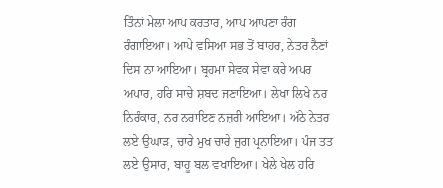ਤਿੰਨਾਂ ਮੇਲਾ ਆਪ ਕਰਤਾਰ, ਆਪ ਆਪਣਾ ਰੰਗ ਰੰਗਾਇਆ। ਆਪੇ ਵਸਿਆ ਸਭ ਤੋਂ ਬਾਹਰ, ਨੇਤਰ ਨੈਣਾਂ ਦਿਸ ਨਾ ਆਇਆ। ਬ੍ਰਹਮਾ ਸੇਵਕ ਸੇਵਾ ਕਰੇ ਅਪਰ ਅਪਾਰ, ਹਰਿ ਸਾਚੇ ਸ਼ਬਦ ਜਣਾਇਆ। ਲੇਖਾ ਲਿਖੇ ਨਰ ਨਿਰੰਕਾਰ, ਨਰ ਨਰਾਇਣ ਨਜ਼ਰੀ ਆਇਆ। ਅੱਠੇ ਨੇਤਰ ਲਏ ਉਘਾੜ, ਚਾਰੇ ਮੁਖ ਚਾਰੇ ਜੁਗ ਪ੍ਰਨਾਇਆ। ਪੰਜ ਤਤ ਲਏ ਉਸਾਰ, ਬਾਹੂ ਬਲ ਵਖਾਇਆ। ਖੇਲੇ ਖੇਲ ਹਰਿ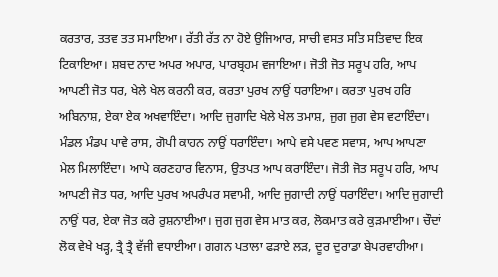ਕਰਤਾਰ, ਤਤਵ ਤਤ ਸਮਾਇਆ। ਰੱਤੀ ਰੱਤ ਨਾ ਹੋਏ ਉਜਿਆਰ, ਸਾਚੀ ਵਸਤ ਸਤਿ ਸਤਿਵਾਦ ਇਕ ਟਿਕਾਇਆ। ਸ਼ਬਦ ਨਾਦ ਅਪਰ ਅਪਾਰ, ਪਾਰਬ੍ਰਹਮ ਵਜਾਇਆ। ਜੋਤੀ ਜੋਤ ਸਰੂਪ ਹਰਿ, ਆਪ ਆਪਣੀ ਜੋਤ ਧਰ, ਖੇਲੇ ਖੇਲ ਕਰਨੀ ਕਰ, ਕਰਤਾ ਪੁਰਖ ਨਾਉਂ ਧਰਾਇਆ। ਕਰਤਾ ਪੁਰਖ ਹਰਿ ਅਬਿਨਾਸ਼, ਏਕਾ ਏਕ ਅਖਵਾਇੰਦਾ। ਆਦਿ ਜੁਗਾਦਿ ਖੇਲੇ ਖੇਲ ਤਮਾਸ਼, ਜੁਗ ਜੁਗ ਵੇਸ ਵਟਾਇੰਦਾ। ਮੰਡਲ ਮੰਡਪ ਪਾਵੇ ਰਾਸ, ਗੋਪੀ ਕਾਹਨ ਨਾਉਂ ਧਰਾਇੰਦਾ। ਆਪੇ ਵਸੇ ਪਵਣ ਸਵਾਸ, ਆਪ ਆਪਣਾ ਮੇਲ ਮਿਲਾਇੰਦਾ। ਆਪੇ ਕਰਣਹਾਰ ਵਿਨਾਸ, ਉਤਪਤ ਆਪ ਕਰਾਇੰਦਾ। ਜੋਤੀ ਜੋਤ ਸਰੂਪ ਹਰਿ, ਆਪ ਆਪਣੀ ਜੋਤ ਧਰ, ਆਦਿ ਪੁਰਖ ਅਪਰੰਪਰ ਸਵਾਮੀ, ਆਦਿ ਜੁਗਾਦੀ ਨਾਉਂ ਧਰਾਇੰਦਾ। ਆਦਿ ਜੁਗਾਦੀ ਨਾਉਂ ਧਰ, ਏਕਾ ਜੋਤ ਕਰੇ ਰੁਸ਼ਨਾਈਆ। ਜੁਗ ਜੁਗ ਵੇਸ ਮਾਤ ਕਰ, ਲੋਕਮਾਤ ਕਰੇ ਕੁੜਮਾਈਆ। ਚੌਦਾਂ ਲੋਕ ਵੇਖੇ ਖੜ੍ਹ, ਤ੍ਰੈ ਤ੍ਰੈ ਵੱਜੀ ਵਧਾਈਆ। ਗਗਨ ਪਤਾਲਾ ਫੜਾਏ ਲੜ, ਦੂਰ ਦੁਰਾਡਾ ਬੇਪਰਵਾਹੀਆ।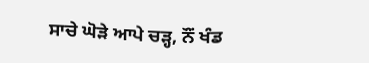ਸਾਚੇ ਘੋੜੇ ਆਪੇ ਚੜ੍ਹ, ਨੌਂ ਖੰਡ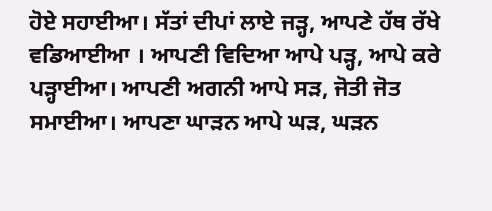ਹੋਏ ਸਹਾਈਆ। ਸੱਤਾਂ ਦੀਪਾਂ ਲਾਏ ਜੜ੍ਹ, ਆਪਣੇ ਹੱਥ ਰੱਖੇ ਵਡਿਆਈਆ । ਆਪਣੀ ਵਿਦਿਆ ਆਪੇ ਪੜ੍ਹ, ਆਪੇ ਕਰੇ ਪੜ੍ਹਾਈਆ। ਆਪਣੀ ਅਗਨੀ ਆਪੇ ਸੜ, ਜੋਤੀ ਜੋਤ ਸਮਾਈਆ। ਆਪਣਾ ਘਾੜਨ ਆਪੇ ਘੜ, ਘੜਨ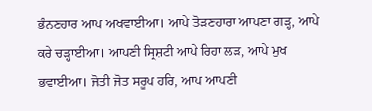ਭੰਨਣਹਾਰ ਆਪ ਅਖਵਾਈਆ। ਆਪੇ ਤੋੜਣਹਾਰਾ ਆਪਣਾ ਗੜ੍ਹ, ਆਪੇ ਕਰੇ ਚੜ੍ਹਾਈਆ। ਆਪਣੀ ਸ੍ਰਿਸ਼ਟੀ ਆਪੇ ਰਿਹਾ ਲੜ, ਆਪੇ ਮੁਖ ਭਵਾਈਆ। ਜੋਤੀ ਜੋਤ ਸਰੂਪ ਹਰਿ, ਆਪ ਆਪਣੀ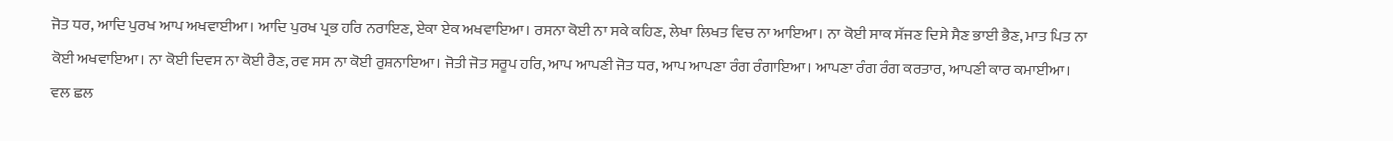ਜੋਤ ਧਰ, ਆਦਿ ਪੁਰਖ ਆਪ ਅਖਵਾਈਆ। ਆਦਿ ਪੁਰਖ ਪ੍ਰਭ ਹਰਿ ਨਰਾਇਣ, ਏਕਾ ਏਕ ਅਖਵਾਇਆ। ਰਸਨਾ ਕੋਈ ਨਾ ਸਕੇ ਕਹਿਣ, ਲੇਖਾ ਲਿਖਤ ਵਿਚ ਨਾ ਆਇਆ। ਨਾ ਕੋਈ ਸਾਕ ਸੱਜਣ ਦਿਸੇ ਸੈਣ ਭਾਈ ਭੈਣ, ਮਾਤ ਪਿਤ ਨਾ ਕੋਈ ਅਖਵਾਇਆ। ਨਾ ਕੋਈ ਦਿਵਸ ਨਾ ਕੋਈ ਰੈਣ, ਰਵ ਸਸ ਨਾ ਕੋਈ ਰੁਸ਼ਨਾਇਆ। ਜੋਤੀ ਜੋਤ ਸਰੂਪ ਹਰਿ, ਆਪ ਆਪਣੀ ਜੋਤ ਧਰ, ਆਪ ਆਪਣਾ ਰੰਗ ਰੰਗਾਇਆ। ਆਪਣਾ ਰੰਗ ਰੰਗ ਕਰਤਾਰ, ਆਪਣੀ ਕਾਰ ਕਮਾਈਆ। ਵਲ ਛਲ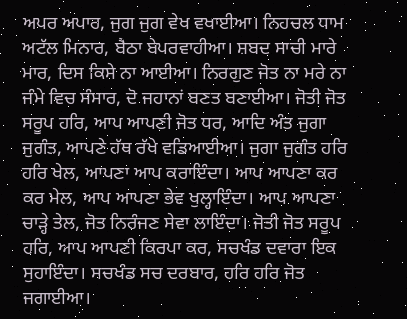ਅਪਰ ਅਪਾਰ, ਜੁਗ ਜੁਗ ਵੇਖ ਵਖਾਈਆ। ਨਿਹਚਲ ਧਾਮ ਅਟੱਲ ਮਿਨਾਰ, ਬੈਠਾ ਬੇਪਰਵਾਹੀਆ। ਸ਼ਬਦ ਸਾਚੀ ਮਾਰੇ ਮਾਰ, ਦਿਸ ਕਿਸੇ ਨਾ ਆਈਆ। ਨਿਰਗੁਣ ਜੋਤ ਨਾ ਮਰੇ ਨਾ ਜੰਮੇ ਵਿਚ ਸੰਸਾਰ, ਦੋ ਜਹਾਨਾਂ ਬਣਤ ਬਣਾਈਆ। ਜੋਤੀ ਜੋਤ ਸਰੂਪ ਹਰਿ, ਆਪ ਆਪਣੀ ਜੋਤ ਧਰ, ਆਦਿ ਅੰਤ ਜੁਗਾ ਜੁਗੰਤ, ਆਪਣੇ ਹੱਥ ਰੱਖੇ ਵਡਿਆਈਆ। ਜੁਗਾ ਜੁਗੰਤ ਹਰਿ ਹਰਿ ਖੇਲ, ਆਪਣਾ ਆਪ ਕਰਾਇੰਦਾ। ਆਪ ਆਪਣਾ ਕਰ ਕਰ ਮੇਲ, ਆਪ ਆਪਣਾ ਭੇਵ ਖੁਲ੍ਹਾਇੰਦਾ। ਆਪ ਆਪਣਾ ਚਾੜ੍ਹੇ ਤੇਲ, ਜੋਤ ਨਿਰੰਜਣ ਸੇਵਾ ਲਾਇੰਦਾ। ਜੋਤੀ ਜੋਤ ਸਰੂਪ ਹਰਿ, ਆਪ ਆਪਣੀ ਕਿਰਪਾ ਕਰ, ਸਚਖੰਡ ਦਵਾਰਾ ਇਕ ਸੁਹਾਇੰਦਾ। ਸਚਖੰਡ ਸਚ ਦਰਬਾਰ, ਹਰਿ ਹਰਿ ਜੋਤ ਜਗਾਈਆ।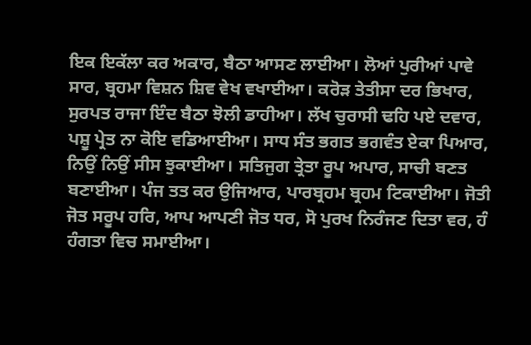ਇਕ ਇਕੱਲਾ ਕਰ ਅਕਾਰ, ਬੈਠਾ ਆਸਣ ਲਾਈਆ। ਲੋਆਂ ਪੁਰੀਆਂ ਪਾਵੇ ਸਾਰ, ਬ੍ਰਹਮਾ ਵਿਸ਼ਨ ਸ਼ਿਵ ਵੇਖ ਵਖਾਈਆ। ਕਰੋੜ ਤੇਤੀਸਾ ਦਰ ਭਿਖਾਰ, ਸੁਰਪਤ ਰਾਜਾ ਇੰਦ ਬੈਠਾ ਝੋਲੀ ਡਾਹੀਆ। ਲੱਖ ਚੁਰਾਸੀ ਢਹਿ ਪਏ ਦਵਾਰ, ਪਸ਼ੂ ਪ੍ਰੇਤ ਨਾ ਕੋਇ ਵਡਿਆਈਆ। ਸਾਧ ਸੰਤ ਭਗਤ ਭਗਵੰਤ ਏਕਾ ਪਿਆਰ, ਨਿਉਂ ਨਿਉਂ ਸੀਸ ਝੁਕਾਈਆ। ਸਤਿਜੁਗ ਤ੍ਰੇਤਾ ਰੂਪ ਅਪਾਰ, ਸਾਚੀ ਬਣਤ ਬਣਾਈਆ। ਪੰਜ ਤਤ ਕਰ ਉਜਿਆਰ, ਪਾਰਬ੍ਰਹਮ ਬ੍ਰਹਮ ਟਿਕਾਈਆ। ਜੋਤੀ ਜੋਤ ਸਰੂਪ ਹਰਿ, ਆਪ ਆਪਣੀ ਜੋਤ ਧਰ, ਸੋ ਪੁਰਖ ਨਿਰੰਜਣ ਦਿਤਾ ਵਰ, ਹੰ ਹੰਗਤਾ ਵਿਚ ਸਮਾਈਆ।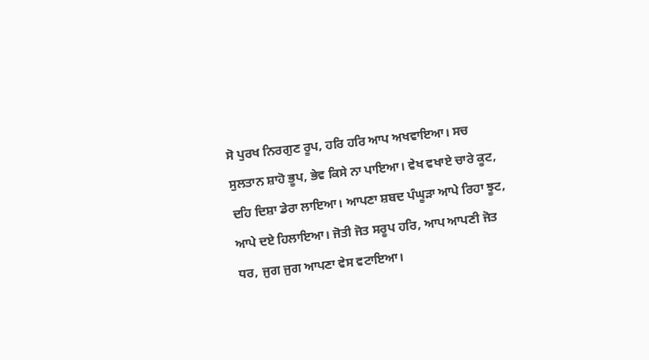ਸੋ ਪੁਰਖ ਨਿਰਗੁਣ ਰੂਪ, ਹਰਿ ਹਰਿ ਆਪ ਅਖਵਾਇਆ। ਸਚ ਸੁਲਤਾਨ ਸ਼ਾਹੋ ਭੂਪ, ਭੇਵ ਕਿਸੇ ਨਾ ਪਾਇਆ। ਵੇਖ ਵਖਾਏ ਚਾਰੇ ਕੂਟ, ਦਹਿ ਦਿਸ਼ਾ ਡੇਰਾ ਲਾਇਆ। ਆਪਣਾ ਸ਼ਬਦ ਪੰਘੂੜਾ ਆਪੇ ਰਿਹਾ ਝੂਟ, ਆਪੇ ਦਏ ਹਿਲਾਇਆ। ਜੋਤੀ ਜੋਤ ਸਰੂਪ ਹਰਿ, ਆਪ ਆਪਣੀ ਜੋਤ ਧਰ, ਜੁਗ ਜੁਗ ਆਪਣਾ ਵੇਸ ਵਟਾਇਆ।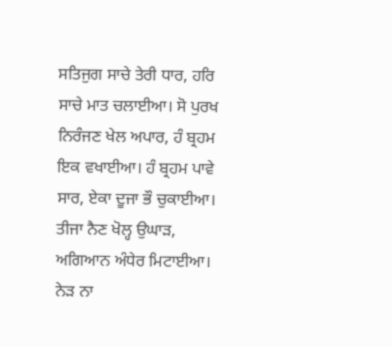ਸਤਿਜੁਗ ਸਾਚੇ ਤੇਰੀ ਧਾਰ, ਹਰਿ ਸਾਚੇ ਮਾਤ ਚਲਾਈਆ। ਸੋ ਪੁਰਖ ਨਿਰੰਜਣ ਖੇਲ ਅਪਾਰ, ਹੰ ਬ੍ਰਹਮ ਇਕ ਵਖਾਈਆ। ਹੰ ਬ੍ਰਹਮ ਪਾਵੇ ਸਾਰ, ਏਕਾ ਦੂਜਾ ਭੌ ਚੁਕਾਈਆ। ਤੀਜਾ ਨੈਣ ਖੋਲ੍ਹ ਉਘਾੜ, ਅਗਿਆਨ ਅੰਧੇਰ ਮਿਟਾਈਆ। ਨੇੜ ਨਾ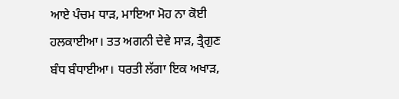ਆਏ ਪੰਚਮ ਧਾੜ, ਮਾਇਆ ਮੋਹ ਨਾ ਕੋਈ ਹਲਕਾਈਆ। ਤਤ ਅਗਨੀ ਦੇਵੇ ਸਾੜ, ਤ੍ਰੈਗੁਣ ਬੰਧ ਬੰਧਾਈਆ। ਧਰਤੀ ਲੱਗਾ ਇਕ ਅਖਾੜ,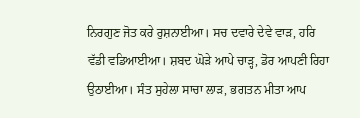ਨਿਰਗੁਣ ਜੋਤ ਕਰੇ ਰੁਸ਼ਨਾਈਆ। ਸਚ ਦਵਾਰੇ ਦੇਵੇ ਵਾੜ, ਹਰਿ ਵੱਡੀ ਵਡਿਆਈਆ। ਸ਼ਬਦ ਘੋੜੇ ਆਪੇ ਚਾੜ੍ਹ, ਡੋਰ ਆਪਣੀ ਰਿਹਾ ਉਠਾਈਆ। ਸੰਤ ਸੁਹੇਲਾ ਸਾਚਾ ਲਾੜ, ਭਗਤਨ ਮੀਤਾ ਆਪ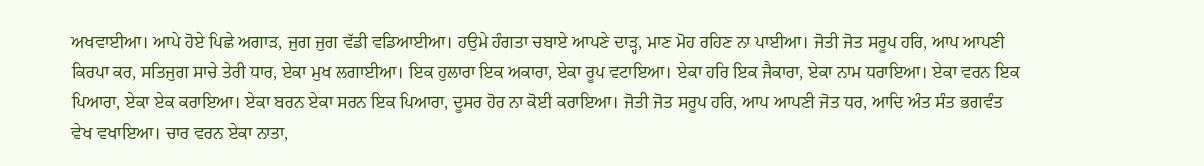ਅਖਵਾਈਆ। ਆਪੇ ਹੋਏ ਪਿਛੇ ਅਗਾੜ, ਜੁਗ ਜੁਗ ਵੱਡੀ ਵਡਿਆਈਆ। ਹਉਮੇ ਹੰਗਤਾ ਚਬਾਏ ਆਪਣੇ ਦਾੜ੍ਹ, ਮਾਣ ਮੋਹ ਰਹਿਣ ਨਾ ਪਾਈਆ। ਜੋਤੀ ਜੋਤ ਸਰੂਪ ਹਰਿ, ਆਪ ਆਪਣੀ ਕਿਰਪਾ ਕਰ, ਸਤਿਜੁਗ ਸਾਚੇ ਤੇਰੀ ਧਾਰ, ਏਕਾ ਮੁਖ ਲਗਾਈਆ। ਇਕ ਹੁਲਾਰਾ ਇਕ ਅਕਾਰਾ, ਏਕਾ ਰੂਪ ਵਟਾਇਆ। ਏਕਾ ਹਰਿ ਇਕ ਜੈਕਾਰਾ, ਏਕਾ ਨਾਮ ਧਰਾਇਆ। ਏਕਾ ਵਰਨ ਇਕ ਪਿਆਰਾ, ਏਕਾ ਏਕ ਕਰਾਇਆ। ਏਕਾ ਬਰਨ ਏਕਾ ਸਰਨ ਇਕ ਪਿਆਰਾ, ਦੂਸਰ ਹੋਰ ਨਾ ਕੋਈ ਕਰਾਇਆ। ਜੋਤੀ ਜੋਤ ਸਰੂਪ ਹਰਿ, ਆਪ ਆਪਣੀ ਜੋਤ ਧਰ, ਆਦਿ ਅੰਤ ਸੰਤ ਭਗਵੰਤ ਵੇਖ ਵਖਾਇਆ। ਚਾਰ ਵਰਨ ਏਕਾ ਨਾਤਾ,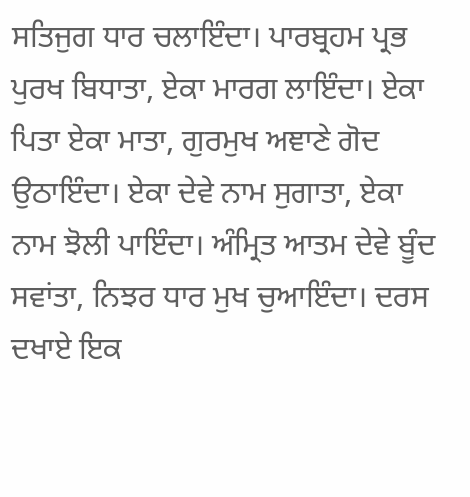ਸਤਿਜੁਗ ਧਾਰ ਚਲਾਇੰਦਾ। ਪਾਰਬ੍ਰਹਮ ਪ੍ਰਭ ਪੁਰਖ ਬਿਧਾਤਾ, ਏਕਾ ਮਾਰਗ ਲਾਇੰਦਾ। ਏਕਾ ਪਿਤਾ ਏਕਾ ਮਾਤਾ, ਗੁਰਮੁਖ ਅਞਾਣੇ ਗੋਦ ਉਠਾਇੰਦਾ। ਏਕਾ ਦੇਵੇ ਨਾਮ ਸੁਗਾਤਾ, ਏਕਾ ਨਾਮ ਝੋਲੀ ਪਾਇੰਦਾ। ਅੰਮ੍ਰਿਤ ਆਤਮ ਦੇਵੇ ਬੂੰਦ ਸਵਾਂਤਾ, ਨਿਝਰ ਧਾਰ ਮੁਖ ਚੁਆਇੰਦਾ। ਦਰਸ ਦਖਾਏ ਇਕ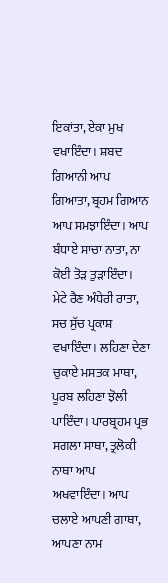ਇਕਾਂਤਾ, ਏਕਾ ਮੁਖ ਵਖਾਇੰਦਾ। ਸ਼ਬਦ ਗਿਆਨੀ ਆਪ ਗਿਆਤਾ, ਬ੍ਰਹਮ ਗਿਆਨ ਆਪ ਸਮਝਾਇੰਦਾ। ਆਪ ਬੰਧਾਏ ਸਾਚਾ ਨਾਤਾ, ਨਾ ਕੋਈ ਤੋੜ ਤੁੜਾਇੰਦਾ। ਮੇਟੇ ਰੈਣ ਅੰਧੇਰੀ ਰਾਤਾ, ਸਚ ਸੁੱਚ ਪ੍ਰਕਾਸ਼ ਵਖਾਇੰਦਾ। ਲਹਿਣਾ ਦੇਣਾ ਚੁਕਾਏ ਮਸਤਕ ਮਾਥਾ, ਪੂਰਬ ਲਹਿਣਾ ਝੋਲੀ ਪਾਇੰਦਾ। ਪਾਰਬ੍ਰਹਮ ਪ੍ਰਭ ਸਗਲਾ ਸਾਥਾ, ਤ੍ਰਲੋਕੀ ਨਾਥਾ ਆਪ ਅਖਵਾਇੰਦਾ। ਆਪ ਚਲਾਏ ਆਪਣੀ ਗਾਥਾ, ਆਪਣਾ ਨਾਮ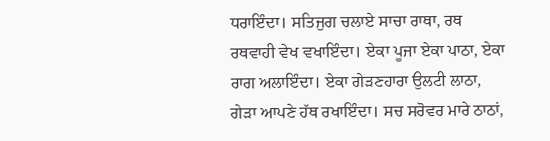ਧਰਾਇੰਦਾ। ਸਤਿਜੁਗ ਚਲਾਏ ਸਾਚਾ ਰਾਥਾ, ਰਥ ਰਥਵਾਹੀ ਵੇਖ ਵਖਾਇੰਦਾ। ਏਕਾ ਪੂਜਾ ਏਕਾ ਪਾਠਾ, ਏਕਾ ਰਾਗ ਅਲਾਇੰਦਾ। ਏਕਾ ਗੇੜਣਹਾਰਾ ਉਲਟੀ ਲਾਠਾ, ਗੇੜਾ ਆਪਣੇ ਹੱਥ ਰਖਾਇੰਦਾ। ਸਚ ਸਰੋਵਰ ਮਾਰੇ ਠਾਠਾਂ,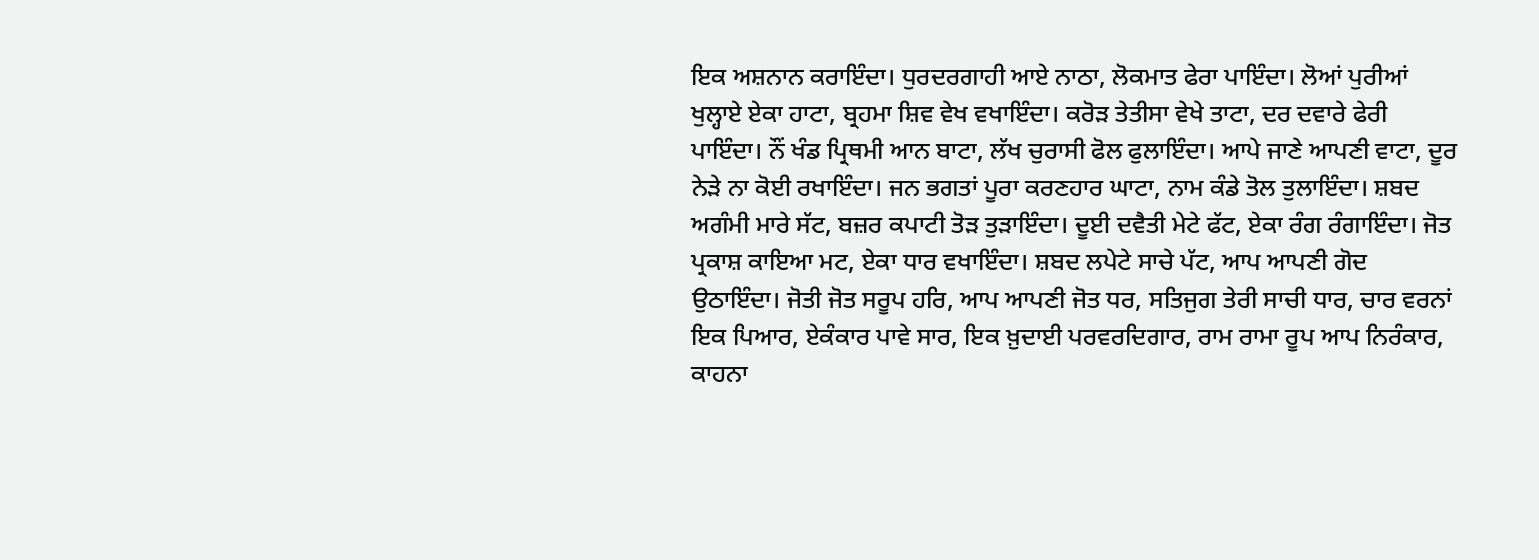ਇਕ ਅਸ਼ਨਾਨ ਕਰਾਇੰਦਾ। ਧੁਰਦਰਗਾਹੀ ਆਏ ਨਾਠਾ, ਲੋਕਮਾਤ ਫੇਰਾ ਪਾਇੰਦਾ। ਲੋਆਂ ਪੁਰੀਆਂ ਖੁਲ੍ਹਾਏ ਏਕਾ ਹਾਟਾ, ਬ੍ਰਹਮਾ ਸ਼ਿਵ ਵੇਖ ਵਖਾਇੰਦਾ। ਕਰੋੜ ਤੇਤੀਸਾ ਵੇਖੇ ਤਾਟਾ, ਦਰ ਦਵਾਰੇ ਫੇਰੀ ਪਾਇੰਦਾ। ਨੌਂ ਖੰਡ ਪ੍ਰਿਥਮੀ ਆਨ ਬਾਟਾ, ਲੱਖ ਚੁਰਾਸੀ ਫੋਲ ਫੁਲਾਇੰਦਾ। ਆਪੇ ਜਾਣੇ ਆਪਣੀ ਵਾਟਾ, ਦੂਰ ਨੇੜੇ ਨਾ ਕੋਈ ਰਖਾਇੰਦਾ। ਜਨ ਭਗਤਾਂ ਪੂਰਾ ਕਰਣਹਾਰ ਘਾਟਾ, ਨਾਮ ਕੰਡੇ ਤੋਲ ਤੁਲਾਇੰਦਾ। ਸ਼ਬਦ ਅਗੰਮੀ ਮਾਰੇ ਸੱਟ, ਬਜ਼ਰ ਕਪਾਟੀ ਤੋੜ ਤੁੜਾਇੰਦਾ। ਦੂਈ ਦਵੈਤੀ ਮੇਟੇ ਫੱਟ, ਏਕਾ ਰੰਗ ਰੰਗਾਇੰਦਾ। ਜੋਤ ਪ੍ਰਕਾਸ਼ ਕਾਇਆ ਮਟ, ਏਕਾ ਧਾਰ ਵਖਾਇੰਦਾ। ਸ਼ਬਦ ਲਪੇਟੇ ਸਾਚੇ ਪੱਟ, ਆਪ ਆਪਣੀ ਗੋਦ ਉਠਾਇੰਦਾ। ਜੋਤੀ ਜੋਤ ਸਰੂਪ ਹਰਿ, ਆਪ ਆਪਣੀ ਜੋਤ ਧਰ, ਸਤਿਜੁਗ ਤੇਰੀ ਸਾਚੀ ਧਾਰ, ਚਾਰ ਵਰਨਾਂ ਇਕ ਪਿਆਰ, ਏਕੰਕਾਰ ਪਾਵੇ ਸਾਰ, ਇਕ ਖ਼ੁਦਾਈ ਪਰਵਰਦਿਗਾਰ, ਰਾਮ ਰਾਮਾ ਰੂਪ ਆਪ ਨਿਰੰਕਾਰ, ਕਾਹਨਾ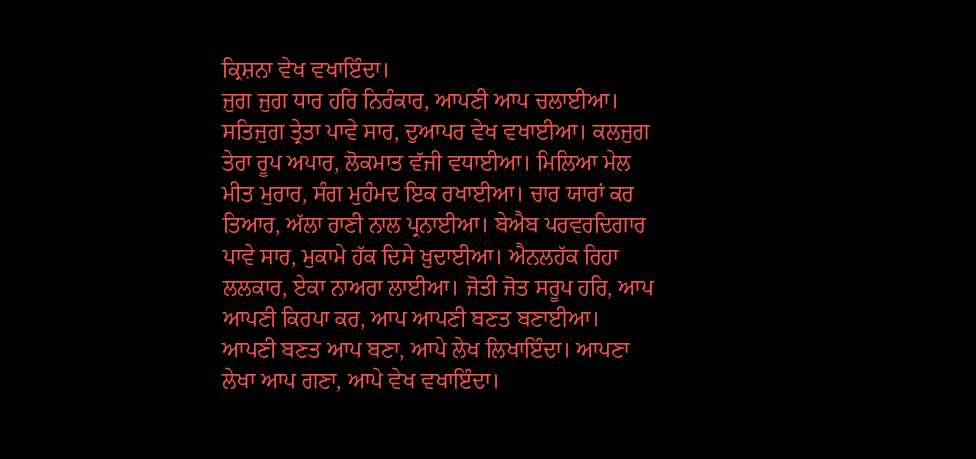ਕ੍ਰਿਸ਼ਨਾ ਵੇਖ ਵਖਾਇੰਦਾ।
ਜੁਗ ਜੁਗ ਧਾਰ ਹਰਿ ਨਿਰੰਕਾਰ, ਆਪਣੀ ਆਪ ਚਲਾਈਆ। ਸਤਿਜੁਗ ਤ੍ਰੇਤਾ ਪਾਵੇ ਸਾਰ, ਦੁਆਪਰ ਵੇਖ ਵਖਾਈਆ। ਕਲਜੁਗ ਤੇਰਾ ਰੂਪ ਅਪਾਰ, ਲੋਕਮਾਤ ਵੱਜੀ ਵਧਾਈਆ। ਮਿਲਿਆ ਮੇਲ ਮੀਤ ਮੁਰਾਰ, ਸੰਗ ਮੁਹੰਮਦ ਇਕ ਰਖਾਈਆ। ਚਾਰ ਯਾਰਾਂ ਕਰ ਤਿਆਰ, ਅੱਲਾ ਰਾਣੀ ਨਾਲ ਪ੍ਰਨਾਈਆ। ਬੇਐਬ ਪਰਵਰਦਿਗਾਰ ਪਾਵੇ ਸਾਰ, ਮੁਕਾਮੇ ਹੱਕ ਦਿਸੇ ਖ਼ੁਦਾਈਆ। ਐਨਲਹੱਕ ਰਿਹਾ ਲਲਕਾਰ, ਏਕਾ ਨਾਅਰਾ ਲਾਈਆ। ਜੋਤੀ ਜੋਤ ਸਰੂਪ ਹਰਿ, ਆਪ ਆਪਣੀ ਕਿਰਪਾ ਕਰ, ਆਪ ਆਪਣੀ ਬਣਤ ਬਣਾਈਆ। ਆਪਣੀ ਬਣਤ ਆਪ ਬਣਾ, ਆਪੇ ਲੇਖ ਲਿਖਾਇੰਦਾ। ਆਪਣਾ ਲੇਖਾ ਆਪ ਗਣਾ, ਆਪੇ ਵੇਖ ਵਖਾਇੰਦਾ।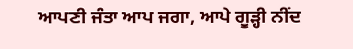ਆਪਣੀ ਜੰਤਾ ਆਪ ਜਗਾ, ਆਪੇ ਗੂੜ੍ਹੀ ਨੀਂਦ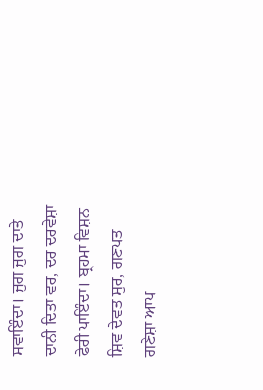ਸਵਾਇੰਦਾ। ਜੁਗ ਜੁਗ ਦਾਤੇ ਦਾਨੀ ਦਿਤਾ ਵਰ, ਦਰ ਦਰਵੇਸ਼ਾ ਫੇਰੀ ਪਾਇੰਦਾ। ਬ੍ਰਹਮਾ ਵਿਸ਼ਨ ਸ਼ਿਵ ਦੇਵਤ ਸੁਰ, ਗਣਪਤ ਗਣੇਸ਼ਾ ਆਪ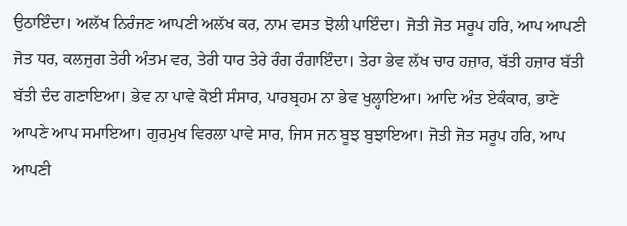ਉਠਾਇੰਦਾ। ਅਲੱਖ ਨਿਰੰਜਣ ਆਪਣੀ ਅਲੱਖ ਕਰ, ਨਾਮ ਵਸਤ ਝੋਲੀ ਪਾਇੰਦਾ। ਜੋਤੀ ਜੋਤ ਸਰੂਪ ਹਰਿ, ਆਪ ਆਪਣੀ ਜੋਤ ਧਰ, ਕਲਜੁਗ ਤੇਰੀ ਅੰਤਮ ਵਰ, ਤੇਰੀ ਧਾਰ ਤੇਰੇ ਰੰਗ ਰੰਗਾਇੰਦਾ। ਤੇਰਾ ਭੇਵ ਲੱਖ ਚਾਰ ਹਜ਼ਾਰ, ਬੱਤੀ ਹਜ਼ਾਰ ਬੱਤੀ ਬੱਤੀ ਦੰਦ ਗਣਾਇਆ। ਭੇਵ ਨਾ ਪਾਵੇ ਕੋਈ ਸੰਸਾਰ, ਪਾਰਬ੍ਰਹਮ ਨਾ ਭੇਵ ਖੁਲ੍ਹਾਇਆ। ਆਦਿ ਅੰਤ ਏਕੰਕਾਰ, ਭਾਣੇ ਆਪਣੇ ਆਪ ਸਮਾਇਆ। ਗੁਰਮੁਖ ਵਿਰਲਾ ਪਾਵੇ ਸਾਰ, ਜਿਸ ਜਨ ਬੂਝ ਬੁਝਾਇਆ। ਜੋਤੀ ਜੋਤ ਸਰੂਪ ਹਰਿ, ਆਪ ਆਪਣੀ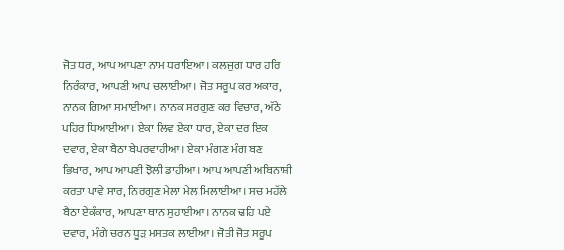ਜੋਤ ਧਰ, ਆਪ ਆਪਣਾ ਨਾਮ ਧਰਾਇਆ। ਕਲਜੁਗ ਧਾਰ ਹਰਿ ਨਿਰੰਕਾਰ, ਆਪਣੀ ਆਪ ਚਲਾਈਆ। ਜੋਤ ਸਰੂਪ ਕਰ ਅਕਾਰ, ਨਾਨਕ ਗਿਆ ਸਮਾਈਆ। ਨਾਨਕ ਸਰਗੁਣ ਕਰ ਵਿਚਾਰ, ਅੱਠੇ ਪਹਿਰ ਧਿਆਈਆ। ਏਕਾ ਲਿਵ ਏਕਾ ਧਾਰ, ਏਕਾ ਦਰ ਇਕ ਦਵਾਰ, ਏਕਾ ਬੈਠਾ ਬੇਪਰਵਾਹੀਆ। ਏਕਾ ਮੰਗਣ ਮੰਗ ਬਣ ਭਿਖਾਰ, ਆਪ ਆਪਣੀ ਝੋਲੀ ਡਾਹੀਆ। ਆਪ ਆਪਣੀ ਅਬਿਨਾਸ਼ੀ ਕਰਤਾ ਪਾਵੇ ਸਾਰ, ਨਿਰਗੁਣ ਮੇਲਾ ਮੇਲ ਮਿਲਾਈਆ। ਸਚ ਮਹੱਲੇ ਬੈਠਾ ਏਕੰਕਾਰ, ਆਪਣਾ ਥਾਨ ਸੁਹਾਈਆ। ਨਾਨਕ ਢਹਿ ਪਏ ਦਵਾਰ, ਮੰਗੇ ਚਰਨ ਧੂੜ ਮਸਤਕ ਲਾਈਆ। ਜੋਤੀ ਜੋਤ ਸਰੂਪ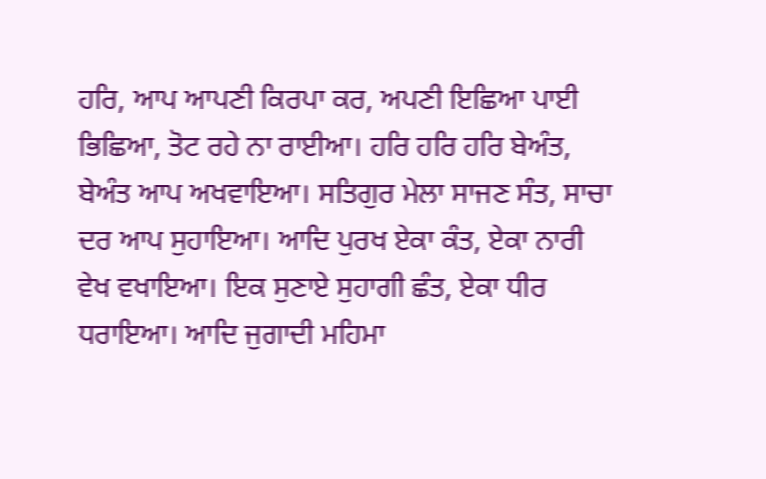ਹਰਿ, ਆਪ ਆਪਣੀ ਕਿਰਪਾ ਕਰ, ਅਪਣੀ ਇਛਿਆ ਪਾਈ ਭਿਛਿਆ, ਤੋਟ ਰਹੇ ਨਾ ਰਾਈਆ। ਹਰਿ ਹਰਿ ਹਰਿ ਬੇਅੰਤ, ਬੇਅੰਤ ਆਪ ਅਖਵਾਇਆ। ਸਤਿਗੁਰ ਮੇਲਾ ਸਾਜਣ ਸੰਤ, ਸਾਚਾ ਦਰ ਆਪ ਸੁਹਾਇਆ। ਆਦਿ ਪੁਰਖ ਏਕਾ ਕੰਤ, ਏਕਾ ਨਾਰੀ ਵੇਖ ਵਖਾਇਆ। ਇਕ ਸੁਣਾਏ ਸੁਹਾਗੀ ਛੰਤ, ਏਕਾ ਧੀਰ ਧਰਾਇਆ। ਆਦਿ ਜੁਗਾਦੀ ਮਹਿਮਾ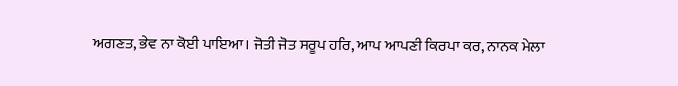ਅਗਣਤ, ਭੇਵ ਨਾ ਕੋਈ ਪਾਇਆ। ਜੋਤੀ ਜੋਤ ਸਰੂਪ ਹਰਿ, ਆਪ ਆਪਣੀ ਕਿਰਪਾ ਕਰ, ਨਾਨਕ ਮੇਲਾ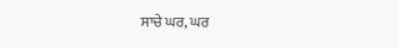ਸਾਚੇ ਘਰ, ਘਰ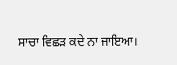ਸਾਚਾ ਵਿਛੜ ਕਦੇ ਨਾ ਜਾਇਆ।